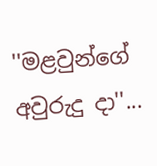''මළවුන්ගේ අවුරුදු දා''...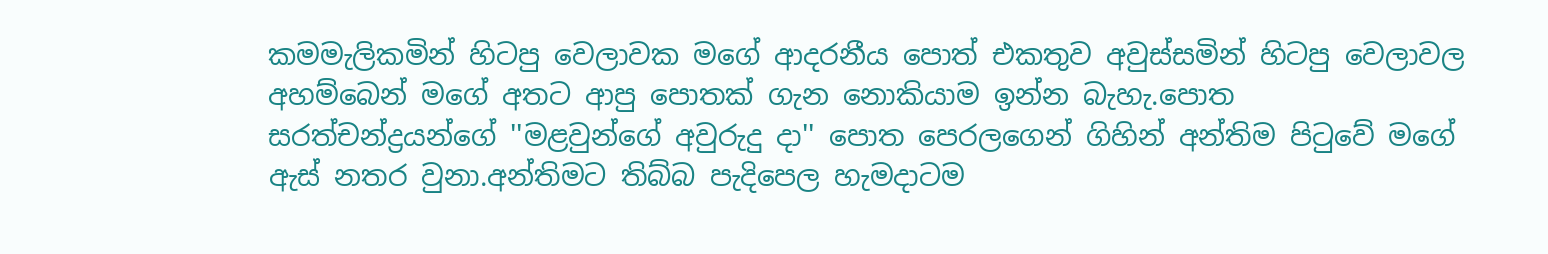කමමැලිකමින් හිටපු වෙලාවක මගේ ආදරනීය පොත් එකතුව අවුස්සමින් හිටපු වෙලාවල අහම්බෙන් මගේ අතට ආපු පොතක් ගැන නොකියාම ඉන්න බැහැ.පොත සරත්චන්ද්‍රයන්ගේ ''මළවුන්ගේ අවුරුදු දා'' පොත පෙරලගෙන් ගිහින් අන්තිම පිටුවේ මගේ ඇස් නතර වුනා.අන්තිමට තිබ්බ පැදිපෙල හැමදාටම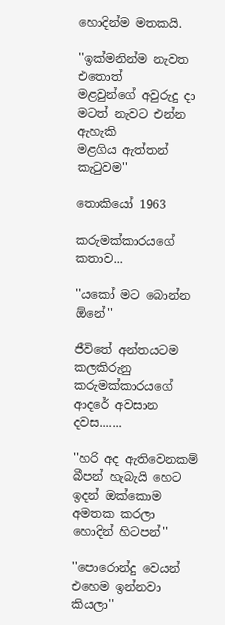හොදින්ම මතකයි.

''ඉක්මනින්ම නැවත එතොත්
මළවුන්ගේ අවුරුදු දා
මටත් නැවට එන්න ඇහැකි
මළගිය ඇත්තන් කැටුවම''

තොකියෝ 1963

කරුමක්කාරයගේ කතාව...

''යකෝ මට බොන්න ඕනේ''

ජීවිතේ අන්තයටම කලකිරුනු කරුමක්කාරයගේ ආදරේ අවසාන දවස.......

''හරි අද ඇතිවෙනකම් බීපන් හැබැයි හෙට ඉදන් ඔක්කොම අමතක කරලා හොදින් හිටපන්''

''පොරොන්දු වෙයන් එහෙම ඉන්නවා කියලා''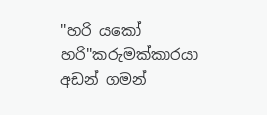''හරි යකෝ හරි''කරුමක්කාරයා අඩන් ගමන්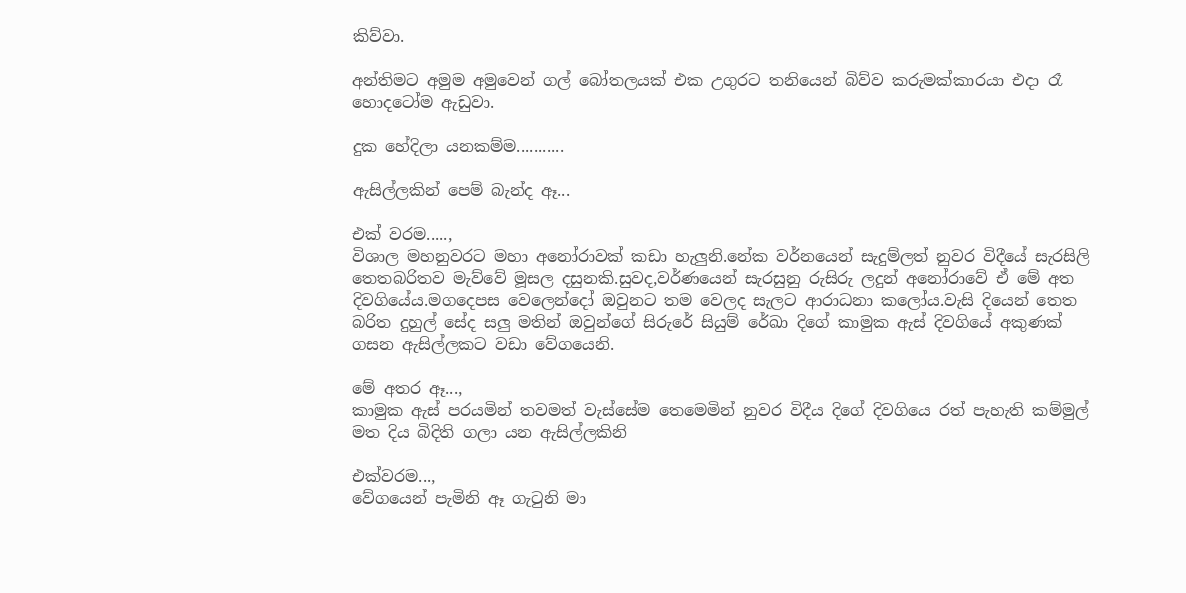කිව්වා.

අන්තිමට අමුම අමුවෙන් ගල් බෝතලයක් එක උගුරට තනියෙන් බිව්ව කරුමක්කාරයා එදා රෑ හොදටෝම ඇඩුවා.

දුක හේදිලා යනකම්ම...........

ඇසිල්ලකින් පෙම් බැන්ද ඈ...

එක් වරම.....,
විශාල මහනුවරට මහා අනෝරාවක් කඩා හැලුනි.නේක වර්නයෙන් සැදුම්ලත් නුවර විදීයේ සැරසිලි තෙතබරිතව මැව්වේ මූසල දසුනකි.සුවද,වර්ණයෙන් සැරසුනු රුසිරු ලදුන් අනෝරාවේ ඒ මේ අත දිවගියේය.මගදෙපස වෙලෙන්දෝ ඔවුනට තම වෙලද සැලට ආරාධනා කලෝය.වැසි දියෙන් තෙත බරිත දුහුල් සේද සලු මතින් ඔවුන්ගේ සිරුරේ සියුම් රේඛා දිගේ කාමුක ඇස් දිවගියේ අකුණක් ගසන ඇසිල්ලකට වඩා වේගයෙනි.

මේ අතර ඈ...,
කාමුක ඇස් පරයමින් තවමත් වැස්සේම තෙමෙමින් නුවර විදීය දිගේ දිවගියෙ රත් පැහැති කම්මුල් මත දිය බිදිති ගලා යන ඇසිල්ලකිනි

එක්වරම...,
වේගයෙන් පැමිනි ඈ ගැටුනි මා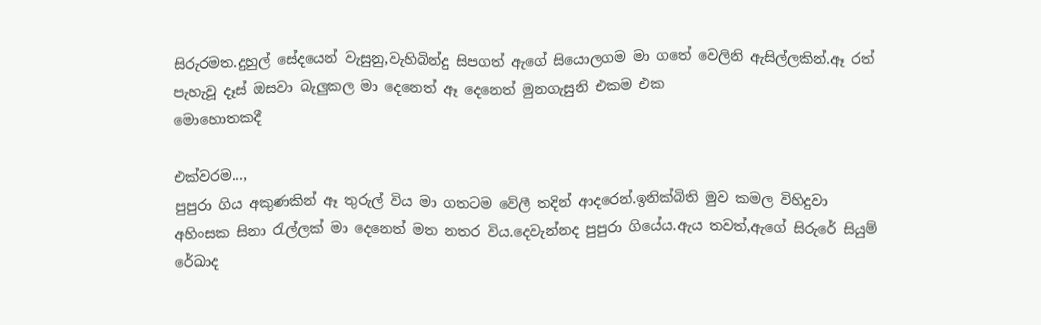සිරුරමත.දුහුල් සේදයෙන් වැසුනු,වැහිබින්දු සිපගත් ඇගේ සියොලගම මා ගතේ වෙලිනි ඇසිල්ලකින්.ඈ රත් පැහැවූ දෑස් ඔසවා බැලුකල මා දෙනෙත් ඈ දෙනෙත් මුනගැසුනි එකම එක
මොහොතකදී

එක්වරම...,
පුපුරා ගිය අකුණකින් ඈ තුරුල් විය මා ගතටම වේලී තදින් ආදරෙන්.ඉනික්බිති මුව කමල විහිදුවා අහිංසක සිනා රැල්ලක් මා දෙනෙත් මත නතර විය.දෙවැන්නද පුපුරා ගියේය.ඇය තවත්,ඇගේ සිරුරේ සියුම් රේඛාද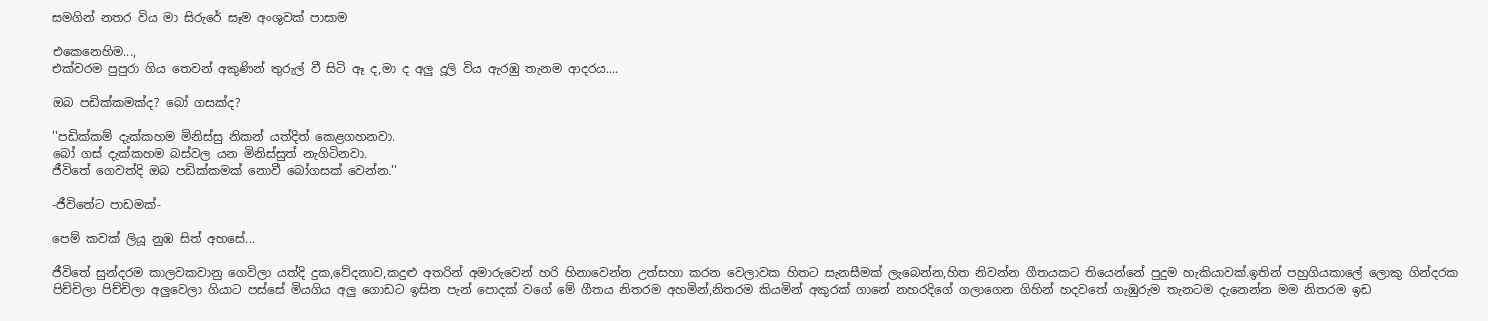සමගින් නතර විය මා සිරුරේ සෑම අංශුවක් පාසාම

එකෙනෙහිම...,
එක්වරම පුපුරා ගිය තෙවන් අකුණින් තුරුල් වී සිටි ඈ ද,මා ද අලු දූලි විය ඇරඹු තැනම ආදරය....

ඔබ පඩික්කමක්ද? බෝ ගසක්ද?

''පඩික්කම් දැක්කහම මිනිස්සු නිකන් යත්දිත් කෙළගහනවා.
බෝ ගස් දැක්කහම බස්වල යන මිනිස්සුත් නැගිටිනවා.
ජීවිතේ ගෙවත්දි ඔබ පඩික්කමක් නොවී බෝගසක් වෙන්න.''

-ජීවිතේට පාඩමක්-

පෙම් කවක් ලියූ නුඹ සිත් අහසේ...

ජීවිතේ සුන්දරම කාලවකවානු ගෙවිලා යත්දි දුක,වේදනාව,කදුළු අතරින් අමාරුවෙන් හරි හිනාවෙන්න උත්සහා කරන වෙලාවක හිතට සැනසීමක් ලැබෙන්න,හිත නිවන්න ගීතයකට තියෙන්නේ පුදුම හැකියාවක්.ඉතින් පහුගියකාලේ ලොකු ගින්දරක පිච්චිලා පිච්චිලා අලුවෙලා ගියාට පස්සේ මියගිය අලු ගොඩට ඉසින පැන් පොදක් වගේ මේ ගීතය නිතරම අහමින්,නිතරම කියමින් අකුරක් ගානේ නහරදිගේ ගලාගෙන ගිහින් හදවතේ ගැඹුරුම තැනටම දැනෙන්න මම නිතරම ඉඩ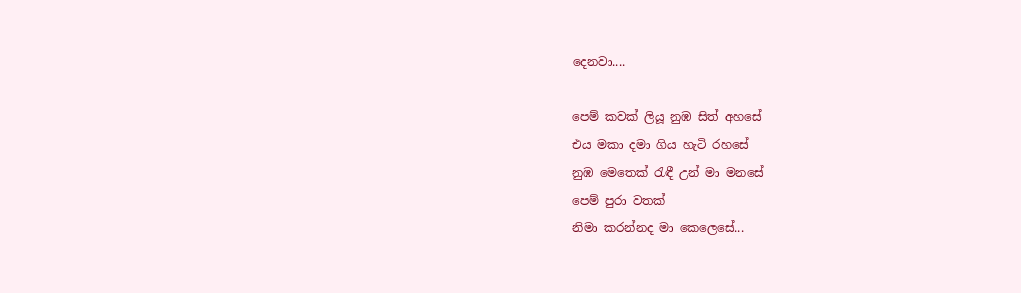දෙනවා....

පෙම් කවක් ලියූ නුඹ සිත් අහසේ
එය මකා දමා ගිය හැටි රහසේ
නුඹ මෙතෙක් රැඳී උන් මා මනසේ
පෙම් පුරා වතක්
නිමා කරන්නද මා කෙලෙසේ...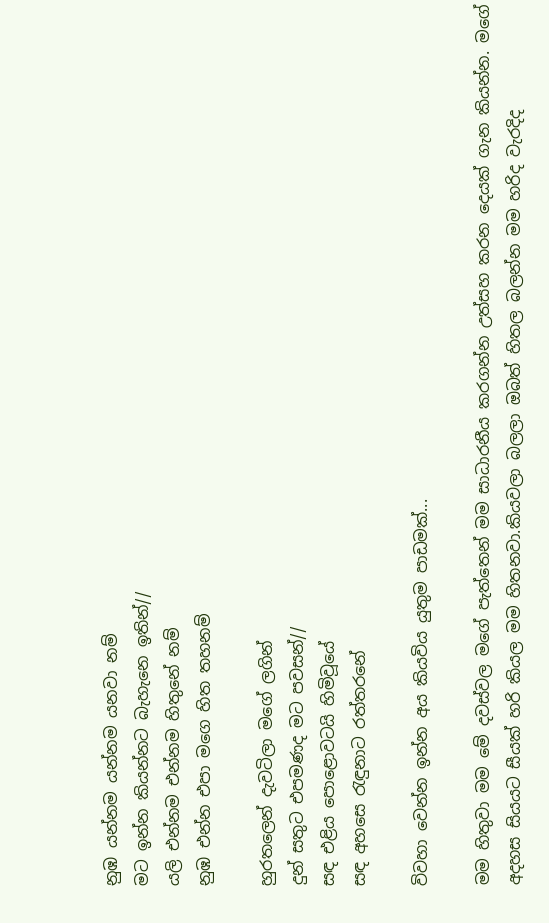නුඹ යන්නම යන්නම යනවා නම්
මට ඉන්න කියන්නට බැහැනෙ ඉතින්//
යලි එන්නම එන්නම හිතුනේ නම්
නුඹ එන්න එපා මගෙ හිත තහනම්

හුරතලෙන් දැවටිලා මගේ ලගින්
දුන් සතුට එපමණද මට පවසන්//
සඳ එළිය පොළොවටයි හිමිවූයේ
සඳ අහසෙ රැඳුනාට රත්තරනේ

විවහා වෙන්න ඉන්න අය කියවිය යුතුම පාඩමක්...

මම හිතුවා මම මේ දවස්වල මගේ පැත්තෙන් මම සාධාරනීය කරගන්න උත්සහ කරන දෙයක් ගැන කියන්න. මගේ අදහස සියයට සීයක් හරි කියල මම හිතනවා.කියවලා බලලා ඔබත් හිතල බලන්න මම හරිද වැරදිද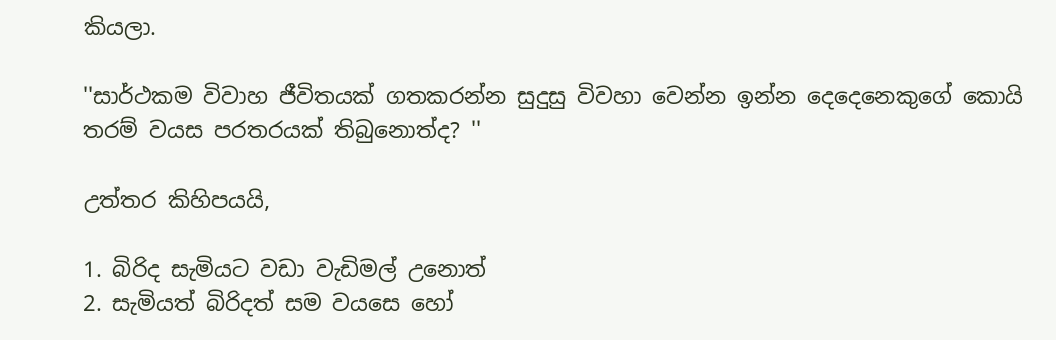කියලා.

''සාර්ථකම විවාහ ජීවිතයක් ගතකරන්න සුදුසු විවහා වෙන්න ඉන්න දෙදෙනෙකුගේ කොයි තරම් වයස පරතරයක් තිබුනොත්ද? ''

උත්තර කිහිපයයි,

1. බිරිද සැමියට වඩා වැඩිමල් උනොත්
2. සැමියත් බිරිදත් සම වයසෙ හෝ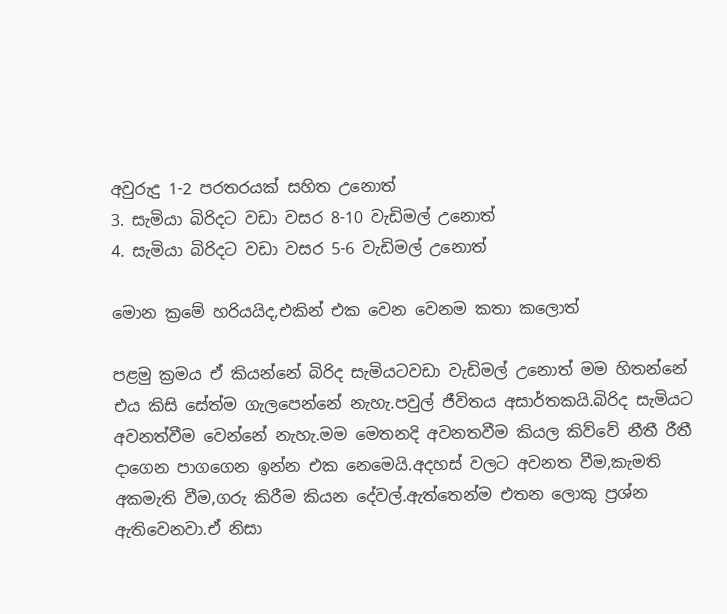අවුරුදු 1-2 පරතරයක් සහිත උනොත්
3. සැමියා බිරිදට වඩා වසර 8-10 වැඩිමල් උනොත්
4. සැමියා බිරිදට වඩා වසර 5-6 වැඩිමල් උනොත්

මොන ක්‍රමේ හරියයිද,එකින් එක වෙන වෙනම කතා කලොත්

පළමු ක්‍රමය ඒ කියන්නේ බිරිද සැමියටවඩා වැඩිමල් උනොත් මම හිතන්නේ එය කිසි සේත්ම ගැලපෙන්නේ නැහැ.පවුල් ජීවිතය අසාර්තකයි.බිරිද සැමියට අවනත්වීම වෙන්නේ නැහැ.මම මෙතනදි අවනතවීම කියල කිව්වේ නීතී රීතී දාගෙන පාගගෙන ඉන්න එක නෙමෙයි.අදහස් වලට අවනත වීම,කැමති අකමැති වීම,ගරු කිරීම කියන දේවල්.ඇත්තෙන්ම එතන ලොකු ප්‍රශ්න ඇතිවෙනවා.ඒ නිසා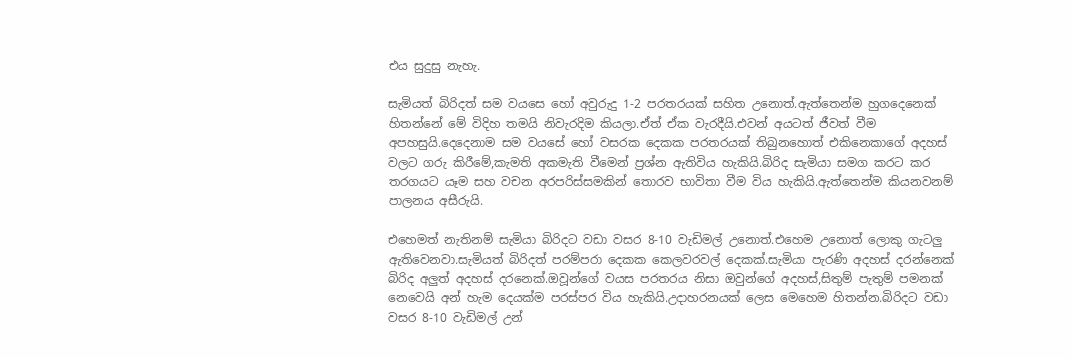එය සුදුසු නැහැ.

සැමියත් බිරිදත් සම වයසෙ හෝ අවුරුදු 1-2 පරතරයක් සහිත උනොත්.ඇත්තෙන්ම හුගදෙනෙක් හිතන්නේ මේ විදිහ තමයි නිවැරදිම කියලා.ඒත් ඒක වැරදීයි.එවන් අයටත් ජීවත් වීම අපහසුයි.දෙදෙනාම සම වයසේ හෝ වසරක දෙකක පරතරයක් තිබුනහොත් එකිනෙකාගේ අදහස් වලට ගරු කිරීමේ,කැමති අකමැති වීමෙන් ප්‍රශ්න ඇතිවිය හැකියි.බිරිද සැමියා සමග කරට කර තරගයට යෑම සහ වචන අරපරිස්සමකින් තොරව භාවිතා වීම විය හැකියි.ඇත්තෙන්ම කියනවනම් පාලනය අසීරුයි.

එහෙමත් නැතිනම් සැමියා බිරිදට වඩා වසර 8-10 වැඩිමල් උනොත්.එහෙම උනොත් ලොකු ගැටලු ඇතිවෙනවා.සැමියත් බිරිදත් පරම්පරා දෙකක කෙලවරවල් දෙකක්.සැමියා පැරණි අදහස් දරන්නෙක් බිරිද අලුත් අදහස් දරනෙක්.ඔවූන්ගේ වයස පරතරය නිසා ඔවුන්ගේ අදහස්,සිතුම් පැතුම් පමනක් නෙවෙයි අන් හැම දෙයක්ම පරස්පර විය හැකියි.උදාහරනයක් ලෙස මෙහෙම හිතන්න.බිරිදට වඩා වසර 8-10 වැඩිමල් උන්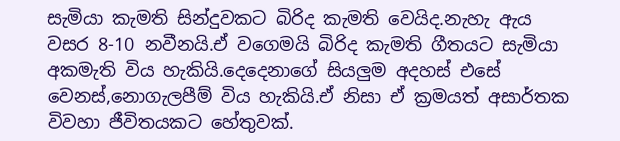සැමියා කැමති සින්දුවකට බිරිද කැමති වෙයිද.නැහැ ඇය වසර 8-10 නවීනයි.ඒ වගෙමයි බිරිද කැමති ගීතයට සැමියා අකමැති විය හැකියි.දෙදෙනාගේ සියලුම අදහස් එසේ වෙනස්,නොගැලපීම් විය හැකියි.ඒ නිසා ඒ ක්‍රමයත් අසාර්තක විවහා ජීවිතයකට හේතුවක්.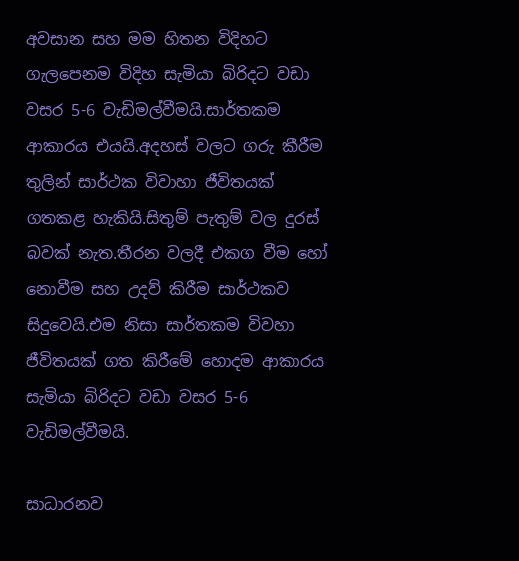අවසාන සහ මම හිතන විදිහට ගැලපෙනම විදිහ සැමියා බිරිදට වඩා වසර 5-6 වැඩිමල්වීමයි.සාර්තකම ආකාරය එයයි.අදහස් වලට ගරු කීරීම තුලින් සාර්ථක විවාහා ජීවිතයක් ගතකළ හැකියි.සිතුම් පැතුම් වල දුරස් බවක් නැත.තීරන වලදී එකග වීම හෝ නොවීම සහ උදව් කිරීම සාර්ථකව සිදුවෙයි.එම නිසා සාර්තකම විවහා ජීවිතයක් ගත කිරීමේ හොදම ආකාරය සැමියා බිරිදට වඩා වසර 5-6 වැඩිමල්වීමයි.

සාධාරනව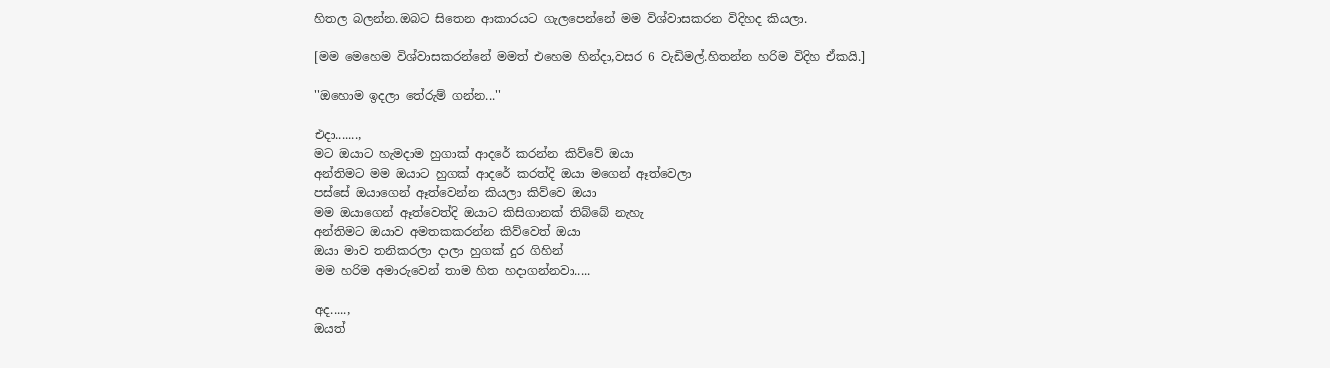හිතල බලන්න.ඔබට සිතෙන ආකාරයට ගැලපෙන්නේ මම විශ්වාසකරන විදිහද කියලා.

[මම මෙහෙම විශ්වාසකරන්නේ මමත් එහෙම හින්දා,වසර 6 වැඩිමල්.හිතන්න හරිම විදිහ ඒකයි.]

''ඔහොම ඉදලා තේරුම් ගන්න...''

එදා.......,
මට ඔයාට හැමදාම හුගාක් ආදරේ කරන්න කිව්වේ ඔයා
අන්තිමට මම ඔයාට හුගක් ආදරේ කරත්දි ඔයා මගෙන් ඈත්වෙලා
පස්සේ ඔයාගෙන් ඈත්වෙන්න කියලා කිව්වෙ ඔයා
මම ඔයාගෙන් ඈත්වෙත්දි ඔයාට කිසිගානක් තිබ්බේ නැහැ
අන්තිමට ඔයාව අමතකකරන්න කිව්වෙත් ඔයා
ඔයා මාව තනිකරලා දාලා හුගක් දුර ගිහින්
මම හරිම අමාරුවෙන් තාම හිත හදාගන්නවා.....

අද.....,
ඔයත්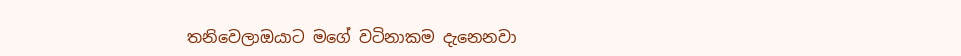තනිවෙලාඔයාට මගේ වටිනාකම දැනෙනවා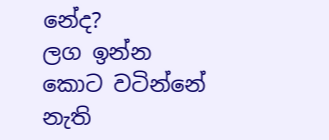නේද?
ලග ඉන්න කොට වටින්නේ නැති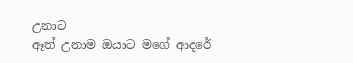උනාට
ඈත් උනාම ඔයාට මගේ ආදරේ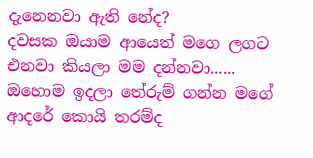දැනෙනවා ඇති නේද?
දවසක ඔයාම ආයෙත් මගෙ ලගට එනවා කියලා මම දන්නවා......
ඔහොම ඉදලා තේරුම් ගන්න මගේ ආදරේ කොයි තරම්ද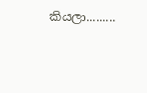කියලා.........